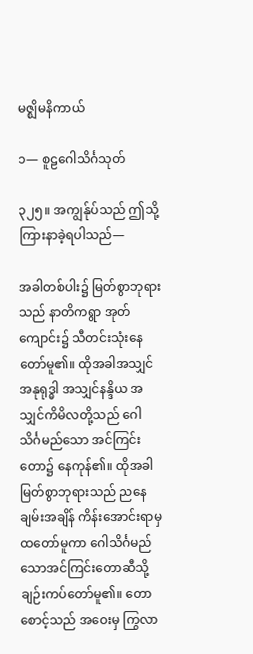မဇ္ဈိမနိကာယ်

၁— စူဠဂေါသိင်္ဂသုတ်

၃၂၅။ အကျွန်ုပ်သည် ဤသို့ ကြားနာခဲ့ရပါသည်—

အခါတစ်ပါး၌ မြတ်စွာဘုရားသည် နာတိကရွာ အုတ်ကျောင်း၌ သီတင်းသုံးနေတော်မူ၏။ ထိုအခါအသျှင်အနုရုဒ္ဓါ အသျှင်နန္ဒိယ အသျှင်ကိမိလတို့သည် ဂေါသိင်္ဂမည်သော အင်ကြင်းတော၌ နေကုန်၏။ ထိုအခါ မြတ်စွာဘုရားသည် ညနေချမ်းအချိန် ကိန်းအောင်းရာမှ ထတော်မူကာ ဂေါသိင်္ဂမည်သောအင်ကြင်းတောဆီသို့ ချဉ်းကပ်တော်မူ၏။ တောစောင့်သည် အဝေးမှ ကြွလာ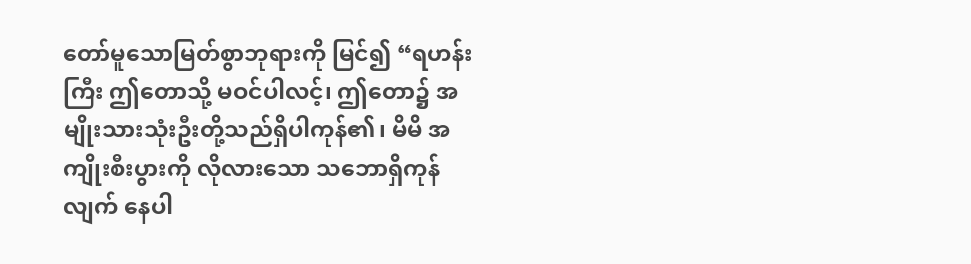တော်မူသောမြတ်စွာဘုရားကို မြင်၍ “ရဟန်းကြီး ဤတောသို့ မဝင်ပါလင့်၊ ဤတော၌ အမျိုးသားသုံးဦးတို့သည်ရှိပါကုန်၏၊ မိမိ အကျိုးစီးပွားကို လိုလားသော သဘောရှိကုန်လျက် နေပါ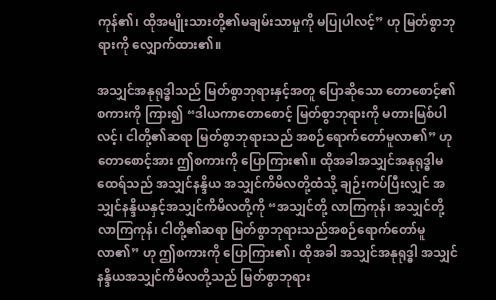ကုန်၏၊ ထိုအမျိုးသားတို့၏မချမ်းသာမှုကို မပြုပါလင့်” ဟု မြတ်စွာဘုရားကို လျှောက်ထား၏။

အသျှင်အနုရုဒ္ဓါသည် မြတ်စွာဘုရားနှင့်အတူ ပြောဆိုသော တောစောင့်၏ စကားကို ကြား၍ “ဒါယကာတောစောင့် မြတ်စွာဘုရားကို မတားမြစ်ပါလင့်၊ ငါတို့၏ဆရာ မြတ်စွာဘုရားသည် အစဉ်ရောက်တော်မူလာ၏” ဟု တောစောင့်အား ဤစကားကို ပြောကြား၏။ ထိုအခါအသျှင်အနုရုဒ္ဓါမထေရ်သည် အသျှင်နန္ဒိယ အသျှင်ကိမိလတို့ထံသို့ ချဉ်းကပ်ပြီးလျှင် အသျှင်နန္ဒိယနှင့်အသျှင်ကိမိလတို့ကို “အသျှင်တို့ လာကြကုန်၊ အသျှင်တို့လာကြကုန်၊ ငါတို့၏ဆရာ မြတ်စွာဘုရားသည်အစဉ်ရောက်တော်မူလာ၏” ဟု ဤစကားကို ပြောကြား၏၊ ထိုအခါ အသျှင်အနုရုဒ္ဓါ အသျှင်နန္ဒိယအသျှင်ကိမိလတို့သည် မြတ်စွာဘုရား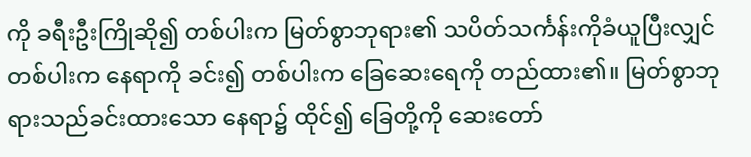ကို ခရီးဦးကြိုဆို၍ တစ်ပါးက မြတ်စွာဘုရား၏ သပိတ်သင်္ကန်းကိုခံယူပြီးလျှင် တစ်ပါးက နေရာကို ခင်း၍ တစ်ပါးက ခြေဆေးရေကို တည်ထား၏။ မြတ်စွာဘုရားသည်ခင်းထားသော နေရာ၌ ထိုင်၍ ခြေတို့ကို ဆေးတော်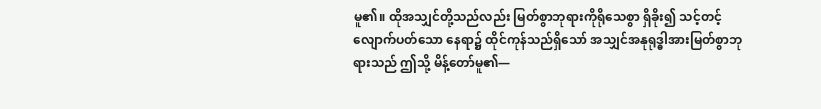မူ၏။ ထိုအသျှင်တို့သည်လည်း မြတ်စွာဘုရားကိုရိုသေစွာ ရှိခိုး၍ သင့်တင့်လျောက်ပတ်သော နေရာ၌ ထိုင်ကုန်သည်ရှိသော် အသျှင်အနုရုဒ္ဓါအားမြတ်စွာဘုရားသည် ဤသို့ မိန့်တော်မူ၏—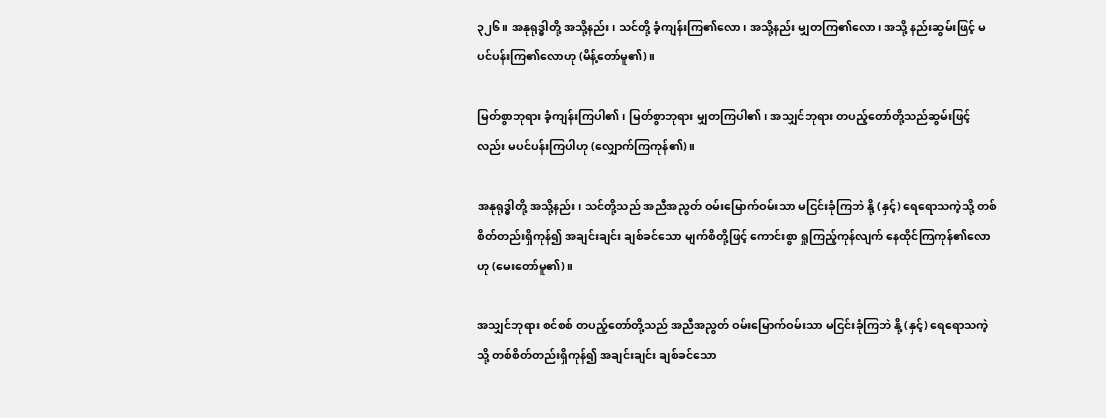၃၂၆။ အနုရုဒ္ဓါတို့ အသို့နည်း၊ သင်တို့ ခံ့ကျန်းကြ၏လော၊ အသို့နည်း မျှတကြ၏လော၊ အသို့ နည်းဆွမ်းဖြင့် မပင်ပန်းကြ၏လောဟု (မိန့်တော်မူ၏)။

မြတ်စွာဘုရား ခံ့ကျန်းကြပါ၏၊ မြတ်စွာဘုရား မျှတကြပါ၏၊ အသျှင်ဘုရား တပည့်တော်တို့သည်ဆွမ်းဖြင့်လည်း မပင်ပန်းကြပါဟု (လျှောက်ကြကုန်၏)။

အနုရုဒ္ဓါတို့ အသို့နည်း၊ သင်တို့သည် အညီအညွတ် ဝမ်းမြောက်ဝမ်းသာ မငြင်းခုံကြဘဲ နို့ (နှင့်) ရေရောသကဲ့သို့ တစ်စိတ်တည်းရှိကုန်၍ အချင်းချင်း ချစ်ခင်သော မျက်စိတို့ဖြင့် ကောင်းစွာ ရှုကြည့်ကုန်လျက် နေထိုင်ကြကုန်၏လောဟု (မေးတော်မူ၏)။

အသျှင်ဘုရား စင်စစ် တပည့်တော်တို့သည် အညီအညွတ် ဝမ်းမြောက်ဝမ်းသာ မငြင်းခုံကြဘဲ နို့ (နှင့်) ရေရောသကဲ့သို့ တစ်စိတ်တည်းရှိကုန်၍ အချင်းချင်း ချစ်ခင်သော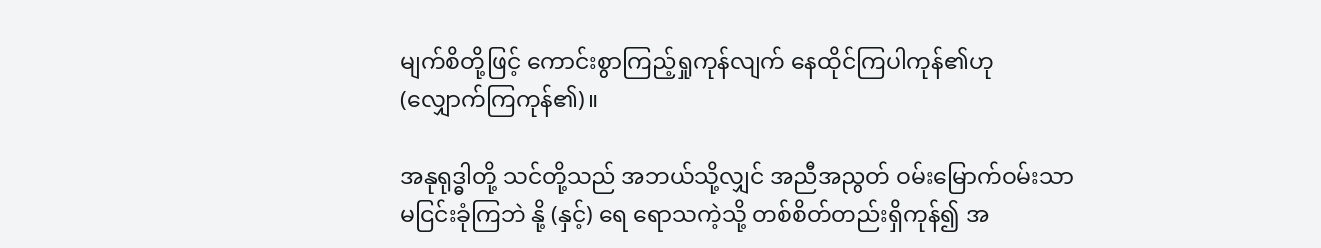မျက်စိတို့ဖြင့် ကောင်းစွာကြည့်ရှုကုန်လျက် နေထိုင်ကြပါကုန်၏ဟု (လျှောက်ကြကုန်၏)။

အနုရုဒ္ဓါတို့ သင်တို့သည် အဘယ်သို့လျှင် အညီအညွတ် ဝမ်းမြောက်ဝမ်းသာ မငြင်းခုံကြဘဲ နို့ (နှင့်) ရေ ရောသကဲ့သို့ တစ်စိတ်တည်းရှိကုန်၍ အ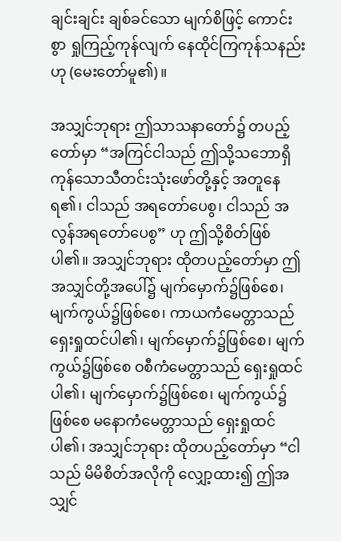ချင်းချင်း ချစ်ခင်သော မျက်စိဖြင့် ကောင်းစွာ ရှုကြည့်ကုန်လျက် နေထိုင်ကြကုန်သနည်းဟု (မေးတော်မူ၏)။

အသျှင်ဘုရား ဤသာသနာတော်၌ တပည့်တော်မှာ “အကြင်ငါသည် ဤသို့သဘောရှိကုန်သောသီတင်းသုံးဖော်တို့နှင့် အတူနေရ၏၊ ငါသည် အရတော်ပေစွ၊ ငါသည် အလွန်အရတော်ပေစွ” ဟု ဤသို့စိတ်ဖြစ်ပါ၏။ အသျှင်ဘုရား ထိုတပည့်တော်မှာ ဤအသျှင်တို့အပေါ်၌ မျက်မှောက်၌ဖြစ်စေ၊ မျက်ကွယ်၌ဖြစ်စေ၊ ကာယကံမေတ္တာသည် ရှေးရှုထင်ပါ၏၊ မျက်မှောက်၌ဖြစ်စေ၊ မျက်ကွယ်၌ဖြစ်စေ ဝစီကံမေတ္တာသည် ရှေးရှုထင်ပါ၏၊ မျက်မှောက်၌ဖြစ်စေ၊ မျက်ကွယ်၌ဖြစ်စေ မနောကံမေတ္တာသည် ရှေးရှုထင်ပါ၏၊ အသျှင်ဘုရား ထိုတပည့်တော်မှာ “ငါသည် မိမိစိတ်အလိုကို လျှော့ထား၍ ဤအသျှင်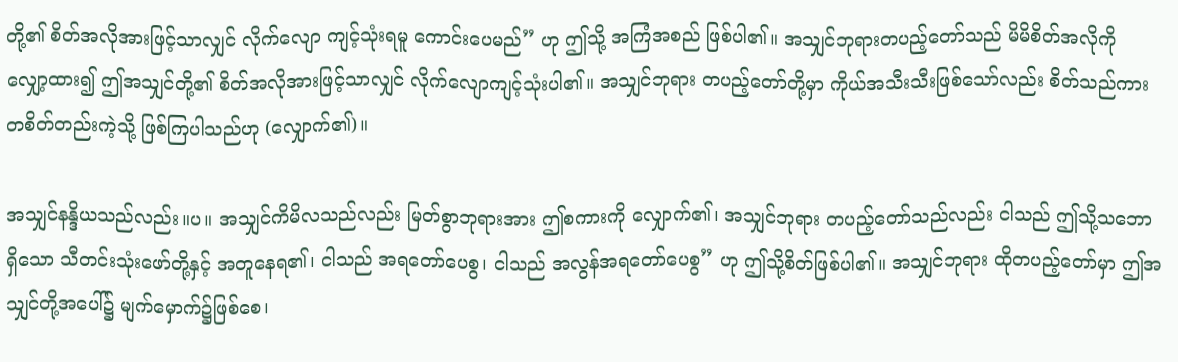တို့၏ စိတ်အလိုအားဖြင့်သာလျှင် လိုက်လျော ကျင့်သုံးရမူ ကောင်းပေမည်” ဟု ဤသို့ အကြံအစည် ဖြစ်ပါ၏။ အသျှင်ဘုရားတပည့်တော်သည် မိမိစိတ်အလိုကို လျှော့ထား၍ ဤအသျှင်တို့၏ စိတ်အလိုအားဖြင့်သာလျှင် လိုက်လျောကျင့်သုံးပါ၏။ အသျှင်ဘုရား တပည့်တော်တို့မှာ ကိုယ်အသီးသီးဖြစ်သော်လည်း စိတ်သည်ကား တစိတ်တည်းကဲ့သို့ ဖြစ်ကြပါသည်ဟု (လျှောက်၏)။

အသျှင်နန္ဒိယသည်လည်း။ပ။ အသျှင်ကိမိလသည်လည်း မြတ်စွာဘုရားအား ဤစကားကို လျှောက်၏၊ အသျှင်ဘုရား တပည့်တော်သည်လည်း ငါသည် ဤသို့သဘောရှိသော သီတင်းသုံးဖော်တို့နှင့် အတူနေရ၏၊ ငါသည် အရတော်ပေစွ၊ ငါသည် အလွန်အရတော်ပေစွ” ဟု ဤသို့စိတ်ဖြစ်ပါ၏။ အသျှင်ဘုရား ထိုတပည့်တော်မှာ ဤအသျှင်တို့အပေါ်၌ မျက်မှောက်၌ဖြစ်စေ၊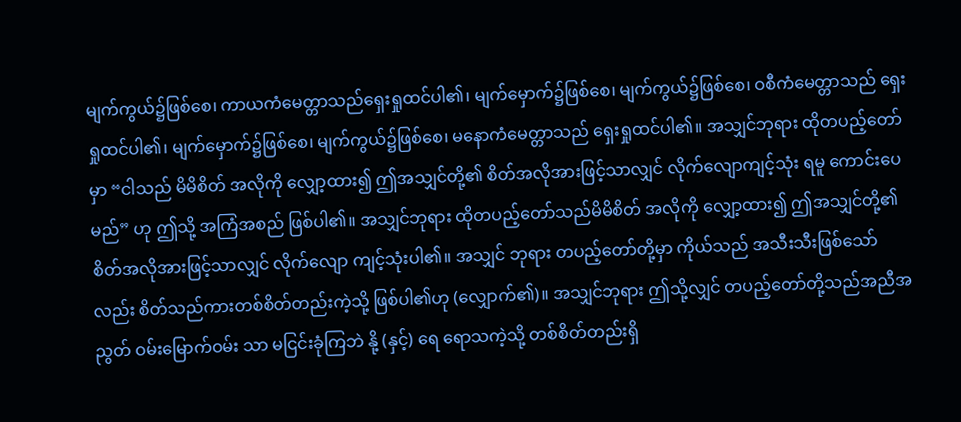မျက်ကွယ်၌ဖြစ်စေ၊ ကာယကံမေတ္တာသည်ရှေးရှုထင်ပါ၏၊ မျက်မှောက်၌ဖြစ်စေ၊ မျက်ကွယ်၌ဖြစ်စေ၊ ဝစီကံမေတ္တာသည် ရှေးရှုထင်ပါ၏၊ မျက်မှောက်၌ဖြစ်စေ၊ မျက်ကွယ်၌ဖြစ်စေ၊ မနောကံမေတ္တာသည် ရှေးရှုထင်ပါ၏။ အသျှင်ဘုရား ထိုတပည့်တော်မှာ “ငါသည် မိမိစိတ် အလိုကို လျှော့ထား၍ ဤအသျှင်တို့၏ စိတ်အလိုအားဖြင့်သာလျှင် လိုက်လျောကျင့်သုံး ရမူ ကောင်းပေမည်” ဟု ဤသို့ အကြံအစည် ဖြစ်ပါ၏။ အသျှင်ဘုရား ထိုတပည့်တော်သည်မိမိစိတ် အလိုကို လျှော့ထား၍ ဤအသျှင်တို့၏ စိတ်အလိုအားဖြင့်သာလျှင် လိုက်လျော ကျင့်သုံးပါ၏။ အသျှင် ဘုရား တပည့်တော်တို့မှာ ကိုယ်သည် အသီးသီးဖြစ်သော်လည်း စိတ်သည်ကားတစ်စိတ်တည်းကဲ့သို့ ဖြစ်ပါ၏ဟု (လျှောက်၏)။ အသျှင်ဘုရား ဤသို့လျှင် တပည့်တော်တို့သည်အညီအညွတ် ဝမ်းမြောက်ဝမ်း သာ မငြင်းခုံကြဘဲ နို့ (နှင့်) ရေ ရောသကဲ့သို့ တစ်စိတ်တည်းရှိ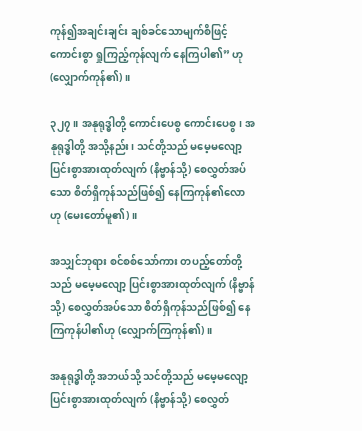ကုန်၍အချင်းချင်း ချစ်ခင်သောမျက်စိဖြင့် ကောင်းစွာ ရှုကြည့်ကုန်လျက် နေကြပါ၏” ဟု (လျှောက်ကုန်၏)။

၃၂၇။ အနုရုဒ္ဓါတို့ ကောင်းပေစွ ကောင်းပေစွ၊ အနုရုဒ္ဓါတို့ အသို့နည်း၊ သင်တို့သည် မမေ့မလျော့ပြင်းစွာအားထုတ်လျက် (နိဗ္ဗာန်သို့) စေလွှတ်အပ်သော စိတ်ရှိကုန်သည်ဖြစ်၍ နေကြကုန်၏လောဟု (မေးတော်မူ၏)။

အသျှင်ဘုရား စင်စစ်သော်ကား တပည့်တော်တို့သည် မမေ့မလျော့ ပြင်းစွာအားထုတ်လျက် (နိဗ္ဗာန်သို့) စေလွှတ်အပ်သော စိတ်ရှိကုန်သည်ဖြစ်၍ နေကြကုန်ပါ၏ဟု (လျှောက်ကြကုန်၏)။

အနုရုဒ္ဓါတို့ အဘယ်သို့ သင်တို့သည် မမေ့မလျော့ ပြင်းစွာအားထုတ်လျက် (နိဗ္ဗာန်သို့) စေလွှတ်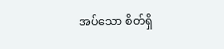အပ်သော စိတ်ရှိ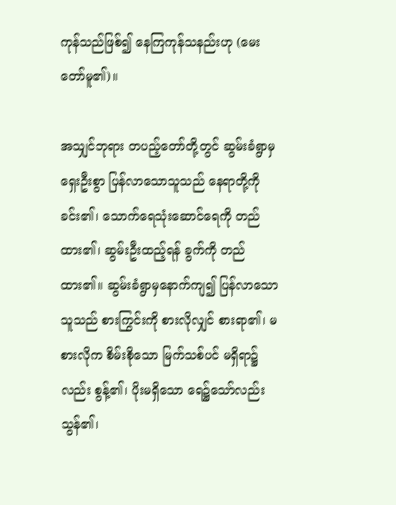ကုန်သည်ဖြစ်၍ နေကြကုန်သနည်းဟု (မေးတော်မူ၏)။

အသျှင်ဘုရား တပည့်တော်တို့တွင် ဆွမ်းခံရွာမှ ရှေးဦးစွာ ပြန်လာသောသူသည် နေရာတို့ကို ခင်း၏၊ သောက်ရေသုံးဆောင်ရေကို တည်ထား၏၊ ဆွမ်းဦးထည့်ရန် ခွက်ကို တည်ထား၏။ ဆွမ်းခံရွာမှနောက်ကျ၍ ပြန်လာသောသူသည် စားကြွင်းကို စားလိုလျှင် စားရာ၏၊ မစားလိုက စိမ်းစိုသော မြက်သစ်ပင် မရှိရာ၌လည်း စွန့်၏၊ ပိုးမရှိသော ရေ၌သော်လည်း သွန်၏၊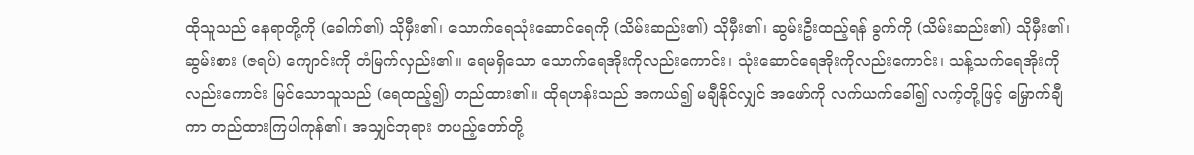ထိုသူသည် နေရာတို့ကို (ခေါက်၏) သိုမှီး၏၊ သောက်ရေသုံးဆောင်ရေကို (သိမ်းဆည်း၏) သိုမှီး၏၊ ဆွမ်းဦးထည့်ရန် ခွက်ကို (သိမ်းဆည်း၏) သိုမှီး၏၊ ဆွမ်းစား (ဇရပ်) ကျောင်းကို တံမြက်လှည်း၏။ ရေမရှိသော သောက်ရေအိုးကိုလည်းကောင်း၊ သုံးဆောင်ရေအိုးကိုလည်းကောင်း၊ သန့်သက်ရေအိုးကိုလည်းကောင်း မြင်သောသူသည် (ရေထည့်၍) တည်ထား၏။ ထိုရဟန်းသည် အကယ်၍ မချီနိုင်လျှင် အဖော်ကို လက်ယက်ခေါ်၍ လက့်တို့ဖြင့် မြှောက်ချီကာ တည်ထားကြပါကုန်၏၊ အသျှင်ဘုရား တပည့်တော်တို့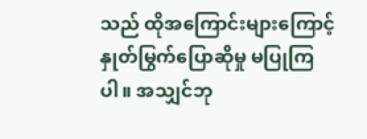သည် ထိုအကြောင်းများကြောင့် နှုတ်မြွက်ပြောဆိုမှု မပြုကြပါ။ အသျှင်ဘု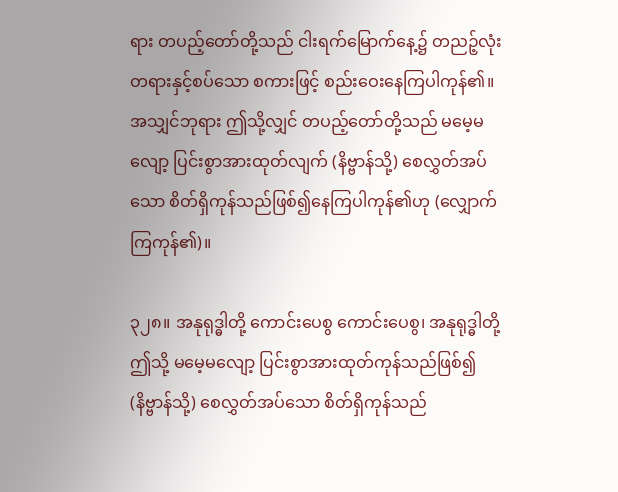ရား တပည့်တော်တို့သည် ငါးရက်မြောက်နေ့၌ တညဉ့်လုံး တရားနှင့်စပ်သော စကားဖြင့် စည်းဝေးနေကြပါကုန်၏။ အသျှင်ဘုရား ဤသို့လျှင် တပည့်တော်တို့သည် မမေ့မလျော့ ပြင်းစွာအားထုတ်လျက် (နိဗ္ဗာန်သို့) စေလွှတ်အပ်သော စိတ်ရှိကုန်သည်ဖြစ်၍နေကြပါကုန်၏ဟု (လျှောက်ကြကုန်၏)။

၃၂၈။ အနုရုဒ္ဓါတို့ ကောင်းပေစွ ကောင်းပေစွ၊ အနုရုဒ္ဓါတို့ ဤသို့ မမေ့မလျော့ ပြင်းစွာအားထုတ်ကုန်သည်ဖြစ်၍ (နိဗ္ဗာန်သို့) စေလွှတ်အပ်သော စိတ်ရှိကုန်သည်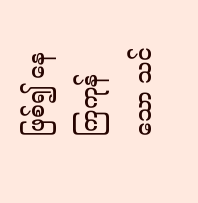ဖြစ်၍ နေကြကုန်သော သင်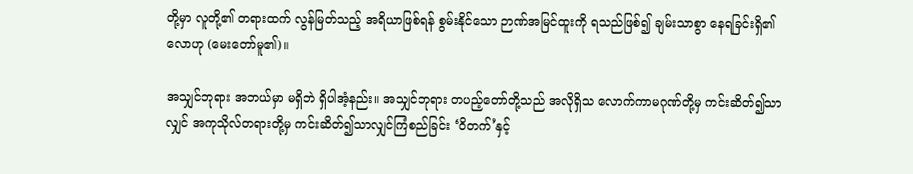တို့မှာ လူတို့၏ တရားထက် လွန်မြတ်သည့် အရိယာဖြစ်ရန် စွမ်းနိုင်သော ဉာဏ်အမြင်ထူးကို ရသည်ဖြစ်၍ ချမ်းသာစွာ နေရခြင်းရှိ၏လောဟု (မေးတော်မူ၏)။

အသျှင်ဘုရား အဘယ်မှာ မရှိဘဲ ရှိပါအံ့နည်း။ အသျှင်ဘုရား တပည့်တော်တို့သည် အလိုရှိသ လောက်ကာမဂုဏ်တို့မှ ကင်းဆိတ်၍သာလျှင် အကုသိုလ်တရားတို့မှ ကင်းဆိတ်၍သာလျှင်ကြံစည်ခြင်း ‘ဝိတက်’နှင့်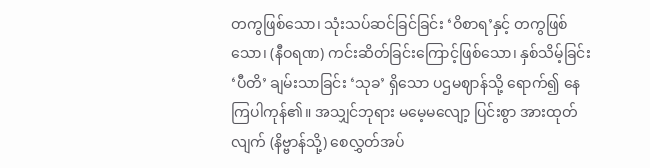တကွဖြစ်သော၊ သုံးသပ်ဆင်ခြင်ခြင်း ‘ဝိစာရ’နှင့် တကွဖြစ်သော၊ (နီဝရဏ) ကင်းဆိတ်ခြင်းကြောင့်ဖြစ်သော၊ နှစ်သိမ့်ခြင်း ‘ပီတိ’ ချမ်းသာခြင်း ‘သုခ’ ရှိသော ပဌမဈာန်သို့ ရောက်၍ နေကြပါကုန်၏။ အသျှင်ဘုရား မမေ့မလျော့ ပြင်းစွာ အားထုတ်လျက် (နိဗ္ဗာန်သို့) စေလွှတ်အပ်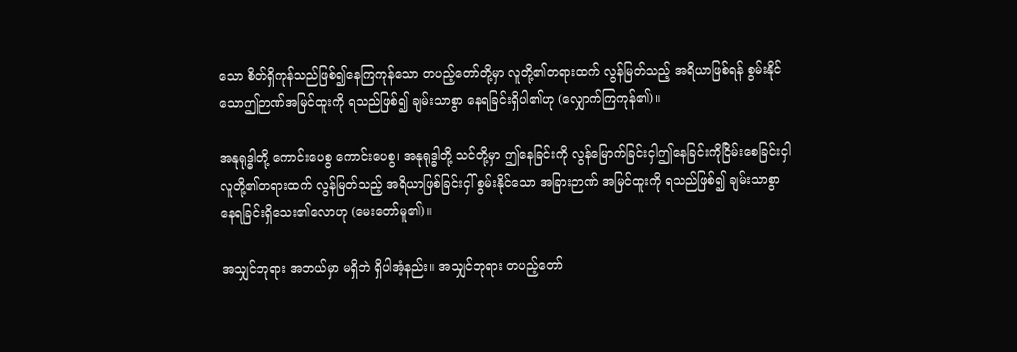သော စိတ်ရှိကုန်သည်ဖြစ်၍နေကြကုန်သော တပည့်တော်တို့မှာ လူတို့၏တရားထက် လွန်မြတ်သည့် အရိယာဖြစ်ရန် စွမ်းနိုင်သောဤဉာဏ်အမြင်ထူးကို ရသည်ဖြစ်၍ ချမ်းသာစွာ နေရခြင်းရှိပါ၏ဟု (လျှောက်ကြကုန်၏)။

အနုရုဒ္ဓါတို့ ကောင်းပေစွ ကောင်းပေစွ၊ အနုရုဒ္ဓါတို့ သင်တို့မှာ ဤနေခြင်းကို လွန်မြောက်ခြင်းငှါဤနေခြင်းကိုငြိမ်းစေခြင်းငှါ လူတို့၏တရားထက် လွန်မြတ်သည့် အရိယာဖြစ်ခြင်းငှါ် စွမ်းနိုင်သော အခြားဉာဏ် အမြင်ထူးကို ရသည်ဖြစ်၍ ချမ်းသာစွာ နေရခြင်းရှိသေး၏လောဟု (မေးတော်မူ၏)။

အသျှင်ဘုရား အဘယ်မှာ မရှိဘဲ ရှိပါအံ့နည်း။ အသျှင်ဘုရား တပည့်တော်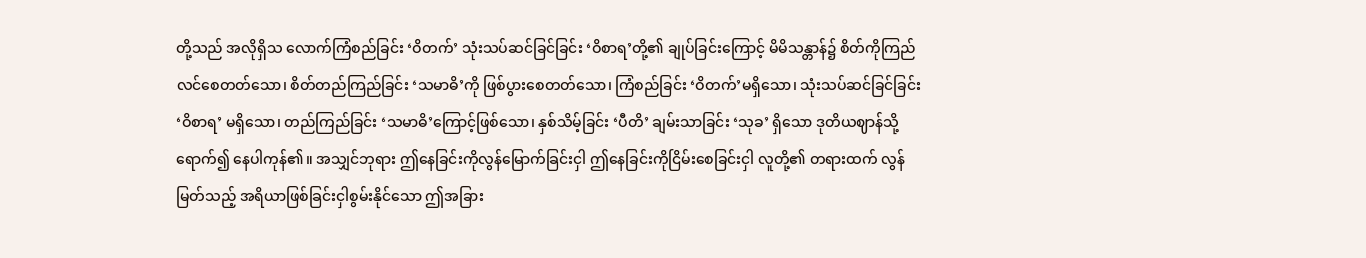တို့သည် အလိုရှိသ လောက်ကြံစည်ခြင်း ‘ဝိတက်’ သုံးသပ်ဆင်ခြင်ခြင်း ‘ဝိစာရ’တို့၏ ချုပ်ခြင်းကြောင့် မိမိသန္တာန်၌ စိတ်ကိုကြည်လင်စေတတ်သော၊ စိတ်တည်ကြည်ခြင်း ‘သမာဓိ’ကို ဖြစ်ပွားစေတတ်သော၊ ကြံစည်ခြင်း ‘ဝိတက်’မရှိသော၊ သုံးသပ်ဆင်ခြင်ခြင်း ‘ဝိစာရ’ မရှိသော၊ တည်ကြည်ခြင်း ‘သမာဓိ’ကြောင့်ဖြစ်သော၊ နှစ်သိမ့်ခြင်း ‘ပီတိ’ ချမ်းသာခြင်း ‘သုခ’ ရှိသော ဒုတိယဈာန်သို့ ရောက်၍ နေပါကုန်၏။ အသျှင်ဘုရား ဤနေခြင်းကိုလွန်မြောက်ခြင်းငှါ ဤနေခြင်းကိုငြိမ်းစေခြင်းငှါ လူတို့၏ တရားထက် လွန်မြတ်သည့် အရိယာဖြစ်ခြင်းငှါစွမ်းနိုင်သော ဤအခြား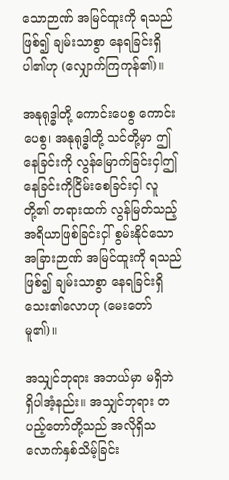သောဉာဏ် အမြင်ထူးကို ရသည်ဖြစ်၍ ချမ်းသာစွာ နေရခြင်းရှိပါ၏ဟု (လျှောက်ကြကုန်၏)။

အနုရုဒ္ဓါတို့ ကောင်းပေစွ ကောင်းပေစွ၊ အနုရုဒ္ဓါတို့ သင်တို့မှာ ဤနေခြင်းကို လွန်မြောက်ခြင်းငှါဤနေခြင်းကိုငြိမ်းစေခြင်းငှါ လူတို့၏ တရားထက် လွန်မြတ်သည့် အရိယာဖြစ်ခြင်းငှါ် စွမ်းနိုင်သောအခြားဉာဏ် အမြင်ထူးကို ရသည်ဖြစ်၍ ချမ်းသာစွာ နေရခြင်းရှိသေး၏လောဟု (မေးတော်မူ၏)။

အသျှင်ဘုရား အဘယ်မှာ မရှိဘဲ ရှိပါအံ့နည်း။ အသျှင်ဘုရား တပည့်တော်တို့သည် အလိုရှိသ လောက်နှစ်သိမ့်ခြင်း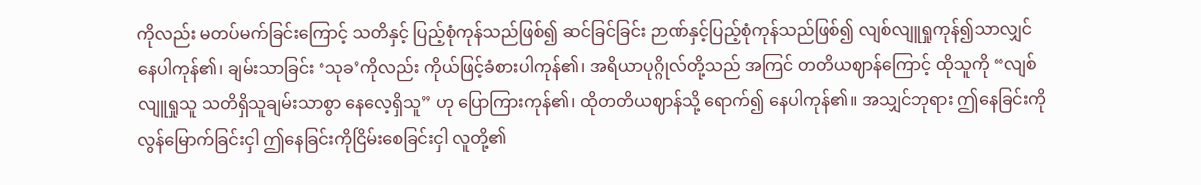ကိုလည်း မတပ်မက်ခြင်းကြောင့် သတိနှင့် ပြည့်စုံကုန်သည်ဖြစ်၍ ဆင်ခြင်ခြင်း ဉာဏ်နှင့်ပြည့်စုံကုန်သည်ဖြစ်၍ လျစ်လျူရှုကုန်၍သာလျှင် နေပါကုန်၏၊ ချမ်းသာခြင်း ‘သုခ’ကိုလည်း ကိုယ်ဖြင့်ခံစားပါကုန်၏၊ အရိယာပုဂ္ဂိုလ်တို့သည် အကြင် တတိယဈာန်ကြောင့် ထိုသူကို “လျစ်လျူရှုသူ သတိရှိသူချမ်းသာစွာ နေလေ့ရှိသူ” ဟု ပြောကြားကုန်၏၊ ထိုတတိယဈာန်သို့ ရောက်၍ နေပါကုန်၏။ အသျှင်ဘုရား ဤနေခြင်းကို လွန်မြောက်ခြင်းငှါ ဤနေခြင်းကိုငြိမ်းစေခြင်းငှါ လူတို့၏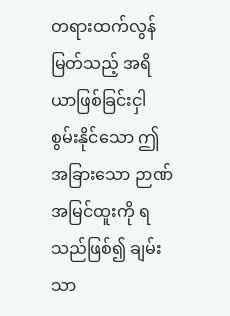တရားထက်လွန်မြတ်သည့် အရိယာဖြစ်ခြင်းငှါ စွမ်းနိုင်သော ဤအခြားသော ဉာဏ်အမြင်ထူးကို ရသည်ဖြစ်၍ ချမ်းသာ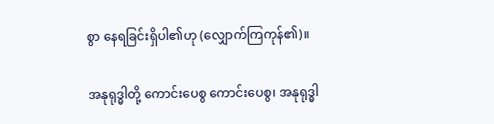စွာ နေရခြင်းရှိပါ၏ဟု (လျှောက်ကြကုန်၏)။

အနုရုဒ္ဓါတို့ ကောင်းပေစွ ကောင်းပေစွ၊ အနုရုဒ္ဓါ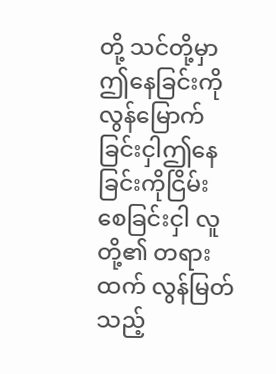တို့ သင်တို့မှာ ဤနေခြင်းကို လွန်မြောက်ခြင်းငှါဤနေခြင်းကိုငြိမ်းစေခြင်းငှါ လူတို့၏ တရားထက် လွန်မြတ်သည့်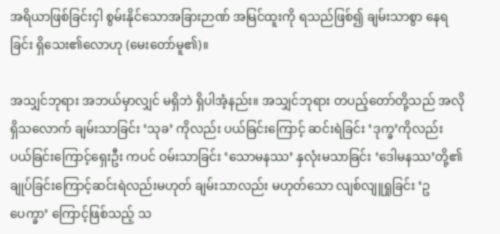အရိယာဖြစ်ခြင်းငှါ စွမ်းနိုင်သောအခြားဉာဏ် အမြင်ထူးကို ရသည်ဖြစ်၍ ချမ်းသာစွာ နေရခြင်း ရှိသေး၏လောဟု (မေးတော်မူ၏)။

အသျှင်ဘုရား အဘယ်မှာလျှင် မရှိဘဲ ရှိပါအံ့နည်း။ အသျှင်ဘုရား တပည့်တော်တို့သည် အလိုရှိသလောက် ချမ်းသာခြင်း ‘သုခ’ ကိုလည်း ပယ်ခြင်းကြောင့် ဆင်းရဲခြင်း ‘ဒုက္ခ’ကိုလည်း ပယ်ခြင်းကြောင့်ရှေးဦး ကပင် ဝမ်းသာခြင်း ‘သောမနဿ’ နှလုံးမသာခြင်း ‘ဒေါမနဿ’တို့၏ ချုပ်ခြင်းကြောင့်ဆင်းရဲလည်းမဟုတ် ချမ်းသာလည်း မဟုတ်သော လျစ်လျူရှုခြင်း ‘ဥပေက္ခာ’ ကြောင့်ဖြစ်သည့် သ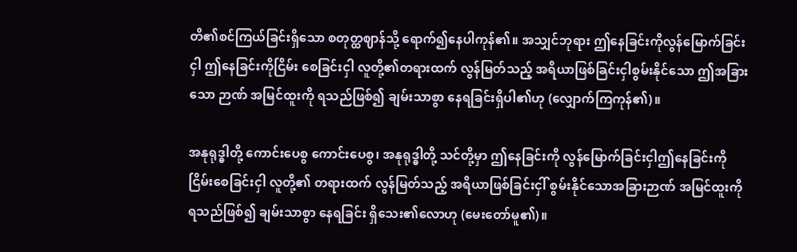တိ၏စင်ကြယ်ခြင်းရှိသော စတုတ္ထဈာန်သို့ ရောက်၍နေပါကုန်၏။ အသျှင်ဘုရား ဤနေခြင်းကိုလွန်မြောက်ခြင်းငှါ ဤနေခြင်းကိုငြိမ်း စေခြင်းငှါ လူတို့၏တရားထက် လွန်မြတ်သည့် အရိယာဖြစ်ခြင်းငှါစွမ်းနိုင်သော ဤအခြားသော ဉာဏ် အမြင်ထူးကို ရသည်ဖြစ်၍ ချမ်းသာစွာ နေရခြင်းရှိပါ၏ဟု (လျှောက်ကြကုန်၏)။

အနုရုဒ္ဓါတို့ ကောင်းပေစွ ကောင်းပေစွ၊ အနုရုဒ္ဓါတို့ သင်တို့မှာ ဤနေခြင်းကို လွန်မြောက်ခြင်းငှါဤနေခြင်းကိုငြိမ်းစေခြင်းငှါ လူတို့၏ တရားထက် လွန်မြတ်သည့် အရိယာဖြစ်ခြင်းငှါ် စွမ်းနိုင်သောအခြားဉာဏ် အမြင်ထူးကို ရသည်ဖြစ်၍ ချမ်းသာစွာ နေရခြင်း ရှိသေး၏လောဟု (မေးတော်မူ၏)။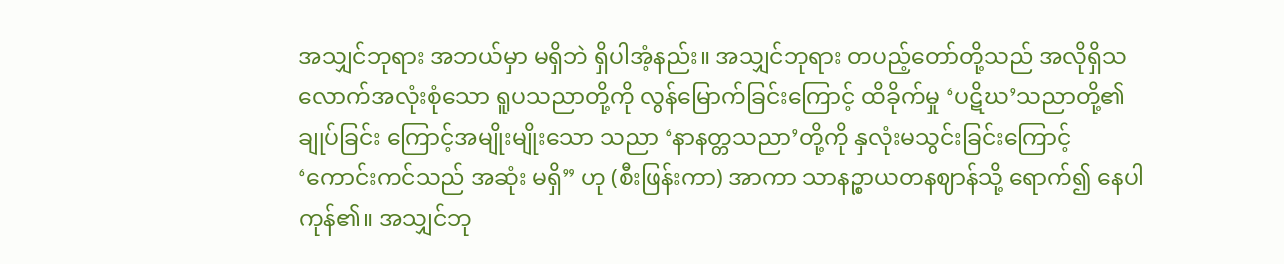အသျှင်ဘုရား အဘယ်မှာ မရှိဘဲ ရှိပါအံ့နည်း။ အသျှင်ဘုရား တပည့်တော်တို့သည် အလိုရှိသ လောက်အလုံးစုံသော ရူပသညာတို့ကို လွန်မြောက်ခြင်းကြောင့် ထိခိုက်မှု ‘ပဋိဃ’သညာတို့၏ ချုပ်ခြင်း ကြောင့်အမျိုးမျိုးသော သညာ ‘နာနတ္တသညာ’တို့ကို နှလုံးမသွင်းခြင်းကြောင့် ‘ကောင်းကင်သည် အဆုံး မရှိ” ဟု (စီးဖြန်းကာ) အာကာ သာနဉ္စာယတနဈာန်သို့ ရောက်၍ နေပါကုန်၏။ အသျှင်ဘု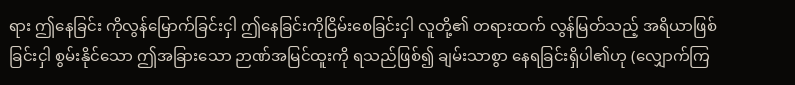ရား ဤနေခြင်း ကိုလွန်မြောက်ခြင်းငှါ ဤနေခြင်းကိုငြိမ်းစေခြင်းငှါ လူတို့၏ တရားထက် လွန်မြတ်သည့် အရိယာဖြစ်ခြင်းငှါ စွမ်းနိုင်သော ဤအခြားသော ဉာဏ်အမြင်ထူးကို ရသည်ဖြစ်၍ ချမ်းသာစွာ နေရခြင်းရှိပါ၏ဟု (လျှောက်ကြ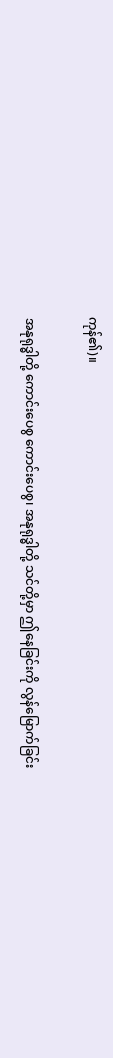ကုန်၏)။

အနုရုဒ္ဓါတို့ ကောင်းပေစွ ကောင်းပေစွ၊ အနုရုဒ္ဓါတို့ သင်တို့မှာ ဤနေခြင်းကို လွန်မြောက်ခြင်း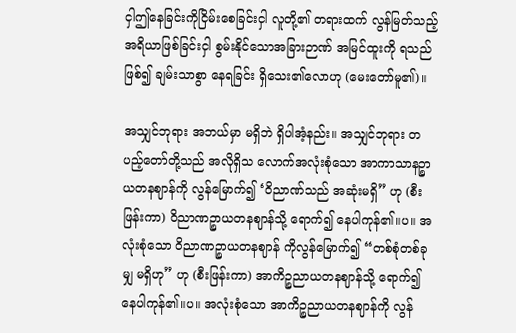ငှါဤနေခြင်းကိုငြိမ်းစေခြင်းငှါ လူတို့၏ တရားထက် လွန်မြတ်သည့် အရိယာဖြစ်ခြင်းငှါ စွမ်းနိုင်သောအခြားဉာဏ် အမြင်ထူးကို ရသည်ဖြစ်၍ ချမ်းသာစွာ နေရခြင်း ရှိသေး၏လောဟု (မေးတော်မူ၏)။

အသျှင်ဘုရား အဘယ်မှာ မရှိဘဲ ရှိပါအံ့နည်း။ အသျှင်ဘုရား တပည့်တော်တို့သည် အလိုရှိသ လောက်အလုံးစုံသော အာကာသာနဉ္စာယတနဈာန်ကို လွန်မြောက်၍ ‘ဝိညာဏ်သည် အဆုံးမရှိ” ဟု (စီးဖြန်းကာ) ဝိညာဏဉ္စာယတနဈာန်သို့ ရောက်၍ နေပါကုန်၏။ပ။ အလုံးစုံသော ဝိညာဏဉ္စာယတနဈာန် ကိုလွန်မြောက်၍ “တစ်စုံတစ်ခုမျှ မရှိဟု” ဟု (စီးဖြန်းကာ) အာကိဉ္စညာယတနဈာန်သို့ ရောက်၍ နေပါကုန်၏။ပ။ အလုံးစုံသော အာကိဉ္စညာယတနဈာန်ကို လွန်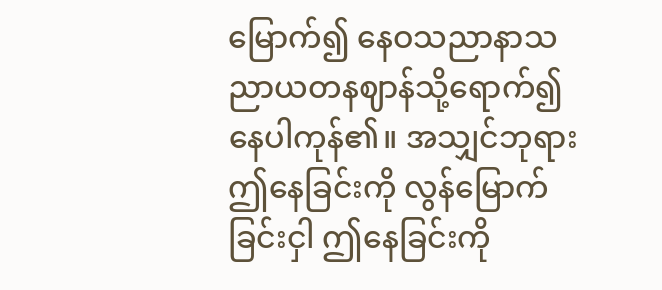မြောက်၍ နေဝသညာနာသညာယတနဈာန်သို့ရောက်၍ နေပါကုန်၏။ အသျှင်ဘုရား ဤနေခြင်းကို လွန်မြောက်ခြင်းငှါ ဤနေခြင်းကို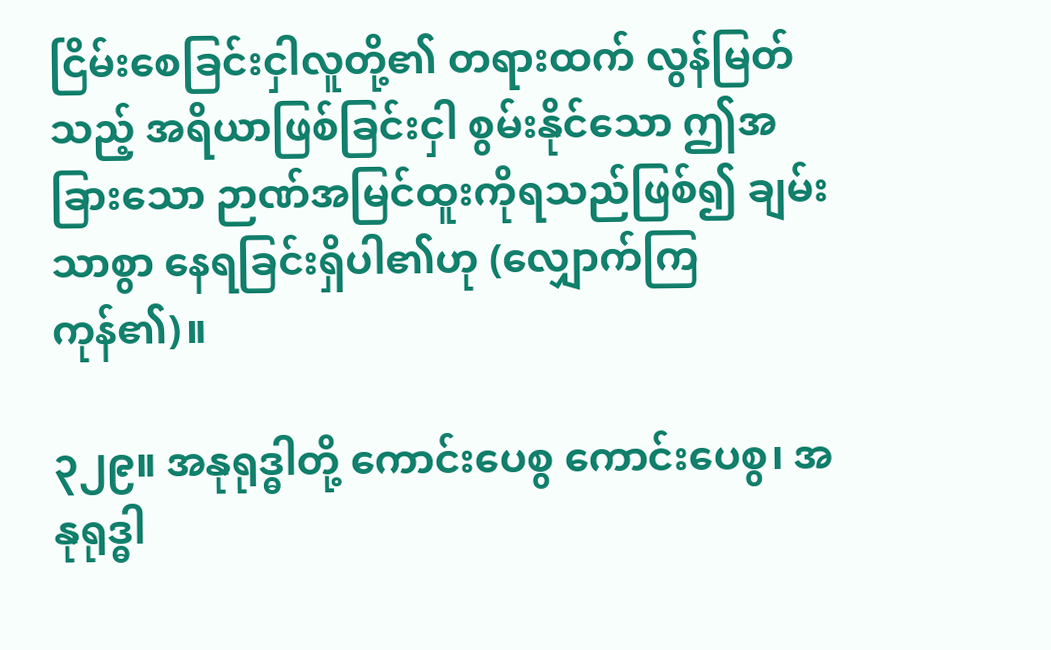ငြိမ်းစေခြင်းငှါလူတို့၏ တရားထက် လွန်မြတ်သည့် အရိယာဖြစ်ခြင်းငှါ စွမ်းနိုင်သော ဤအခြားသော ဉာဏ်အမြင်ထူးကိုရသည်ဖြစ်၍ ချမ်းသာစွာ နေရခြင်းရှိပါ၏ဟု (လျှောက်ကြကုန်၏)။

၃၂၉။ အနုရုဒ္ဓါတို့ ကောင်းပေစွ ကောင်းပေစွ၊ အနုရုဒ္ဓါ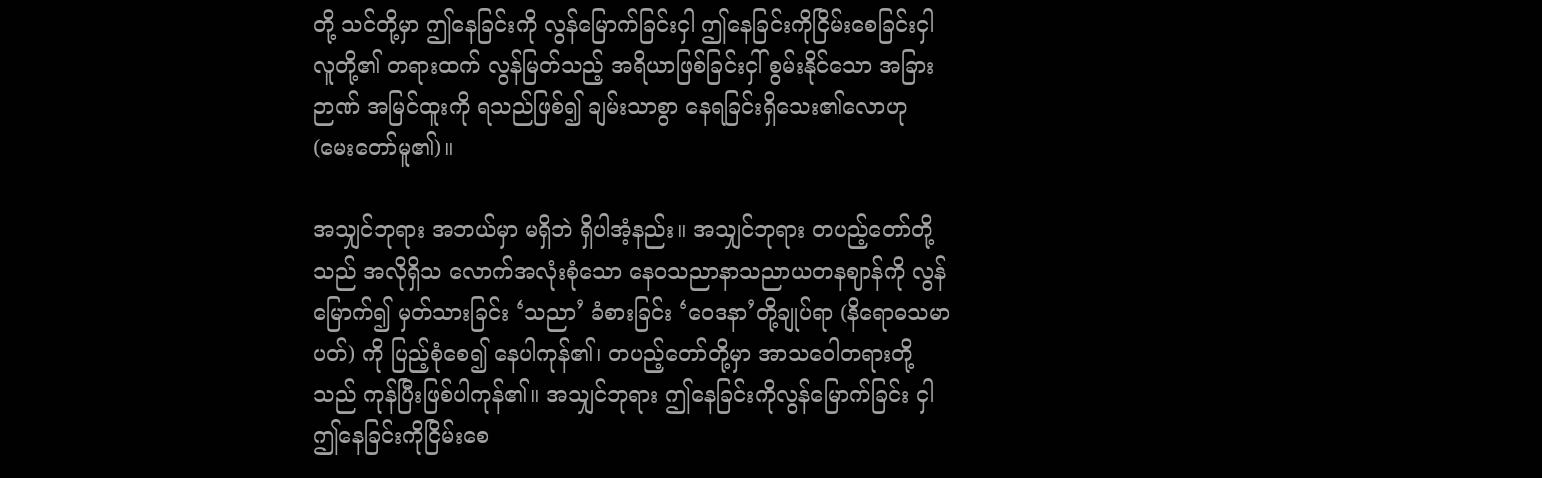တို့ သင်တို့မှာ ဤနေခြင်းကို လွန်မြောက်ခြင်းငှါ ဤနေခြင်းကိုငြိမ်းစေခြင်းငှါ လူတို့၏ တရားထက် လွန်မြတ်သည့် အရိယာဖြစ်ခြင်းငှါ် စွမ်းနိုင်သော အခြားဉာဏ် အမြင်ထူးကို ရသည်ဖြစ်၍ ချမ်းသာစွာ နေရခြင်းရှိသေး၏လောဟု (မေးတော်မူ၏)။

အသျှင်ဘုရား အဘယ်မှာ မရှိဘဲ ရှိပါအံ့နည်း။ အသျှင်ဘုရား တပည့်တော်တို့သည် အလိုရှိသ လောက်အလုံးစုံသော နေဝသညာနာသညာယတနဈာန်ကို လွန်မြောက်၍ မှတ်သားခြင်း ‘သညာ’ ခံစားခြင်း ‘ဝေဒနာ’တို့ချုပ်ရာ (နိရောဓသမာပတ်) ကို ပြည့်စုံစေ၍ နေပါကုန်၏၊ တပည့်တော်တို့မှာ အာသဝေါတရားတို့သည် ကုန်ပြီးဖြစ်ပါကုန်၏။ အသျှင်ဘုရား ဤနေခြင်းကိုလွန်မြောက်ခြင်း ငှါ ဤနေခြင်းကိုငြိမ်းစေ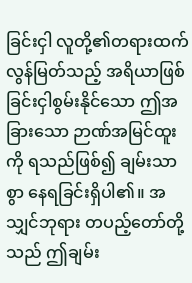ခြင်းငှါ လူတို့၏တရားထက် လွန်မြတ်သည့် အရိယာဖြစ်ခြင်းငှါစွမ်းနိုင်သော ဤအခြားသော ဉာဏ်အမြင်ထူးကို ရသည်ဖြစ်၍ ချမ်းသာစွာ နေရခြင်းရှိပါ၏။ အသျှင်ဘုရား တပည့်တော်တို့သည် ဤချမ်း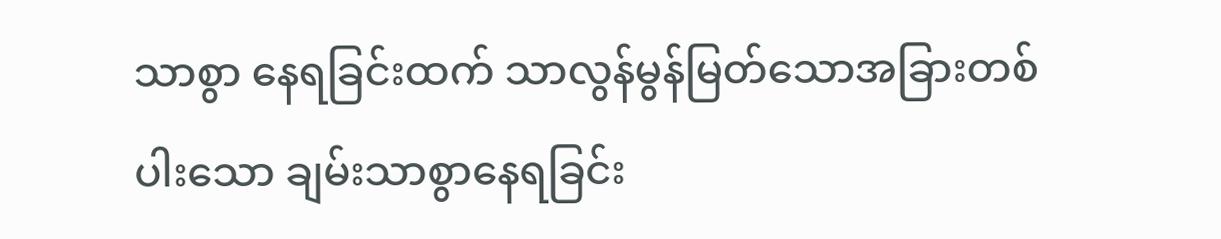သာစွာ နေရခြင်းထက် သာလွန်မွန်မြတ်သောအခြားတစ်ပါးသော ချမ်းသာစွာနေရခြင်း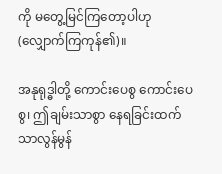ကို မတွေ့မြင်ကြတော့ပါဟု (လျှောက်ကြကုန်၏)။

အနုရုဒ္ဓါတို့ ကောင်းပေစွ ကောင်းပေစွ၊ ဤချမ်းသာစွာ နေရခြင်းထက် သာလွန်မွန်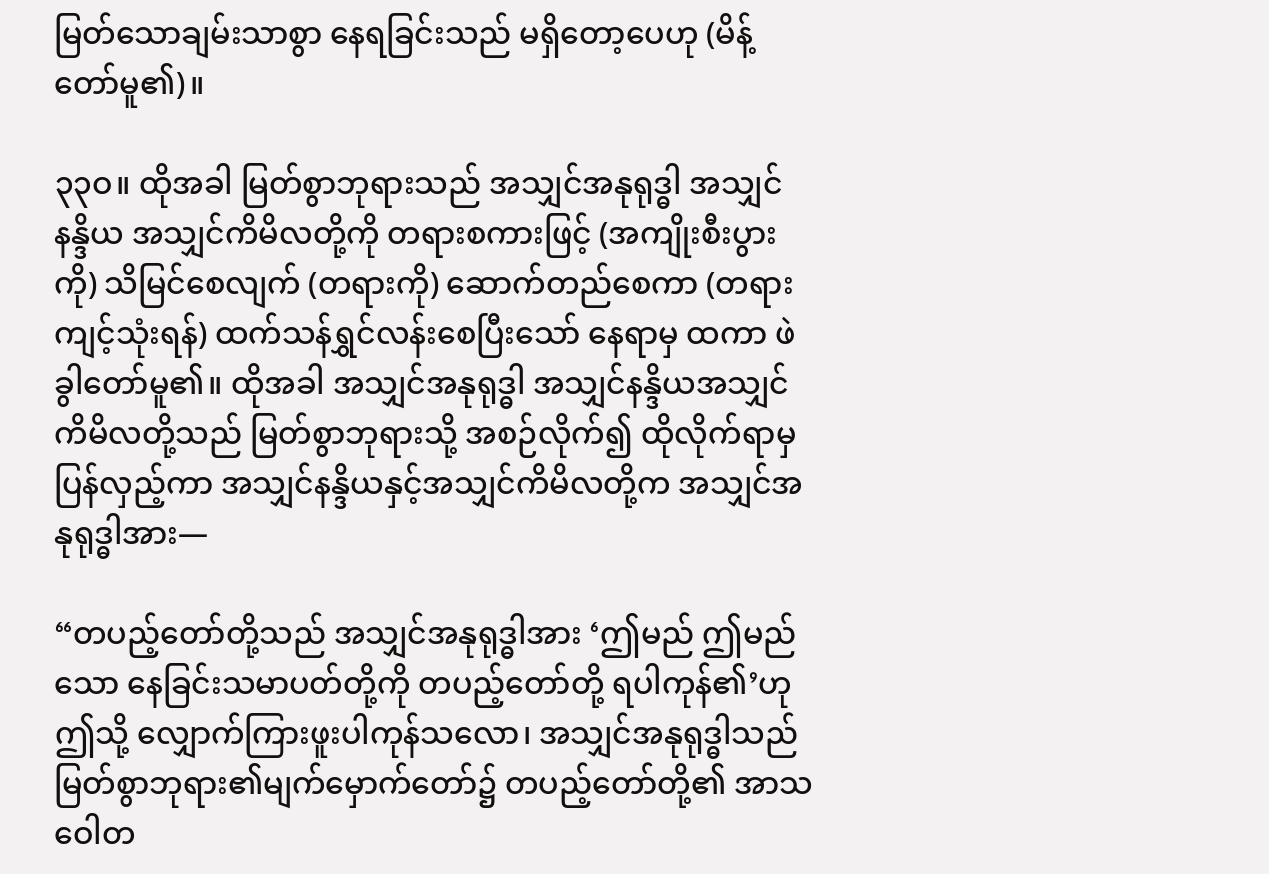မြတ်သောချမ်းသာစွာ နေရခြင်းသည် မရှိတော့ပေဟု (မိန့်တော်မူ၏)။

၃၃ဝ။ ထိုအခါ မြတ်စွာဘုရားသည် အသျှင်အနုရုဒ္ဓါ အသျှင်နန္ဒိယ အသျှင်ကိမိလတို့ကို တရားစကားဖြင့် (အကျိုးစီးပွားကို) သိမြင်စေလျက် (တရားကို) ဆောက်တည်စေကာ (တရားကျင့်သုံးရန်) ထက်သန်ရွှင်လန်းစေပြီးသော် နေရာမှ ထကာ ဖဲခွါတော်မူ၏။ ထိုအခါ အသျှင်အနုရုဒ္ဓါ အသျှင်နန္ဒိယအသျှင်ကိမိလတို့သည် မြတ်စွာဘုရားသို့ အစဉ်လိုက်၍ ထိုလိုက်ရာမှ ပြန်လှည့်ကာ အသျှင်နန္ဒိယနှင့်အသျှင်ကိမိလတို့က အသျှင်အနုရုဒ္ဓါအား—

“တပည့်တော်တို့သည် အသျှင်အနုရုဒ္ဓါအား ‘ဤမည် ဤမည်သော နေခြင်းသမာပတ်တို့ကို တပည့်တော်တို့ ရပါကုန်၏’ဟု ဤသို့ လျှောက်ကြားဖူးပါကုန်သလော၊ အသျှင်အနုရုဒ္ဓါသည် မြတ်စွာဘုရား၏မျက်မှောက်တော်၌ တပည့်တော်တို့၏ အာသဝေါတ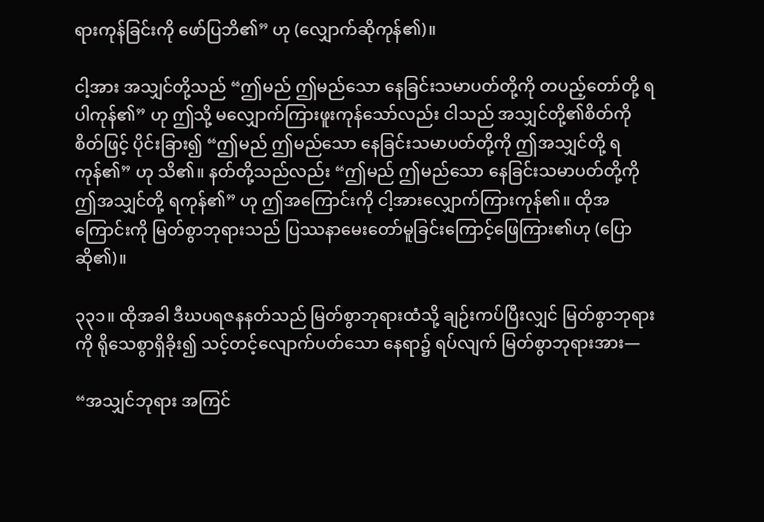ရားကုန်ခြင်းကို ဖော်ပြဘိ၏” ဟု (လျှောက်ဆိုကုန်၏)။

ငါ့အား အသျှင်တို့သည် “ဤမည် ဤမည်သော နေခြင်းသမာပတ်တို့ကို တပည့်တော်တို့ ရပါကုန်၏” ဟု ဤသို့ မလျှောက်ကြားဖူးကုန်သော်လည်း ငါသည် အသျှင်တို့၏စိတ်ကို စိတ်ဖြင့် ပိုင်းခြား၍ “ဤမည် ဤမည်သော နေခြင်းသမာပတ်တို့ကို ဤအသျှင်တို့ ရကုန်၏” ဟု သိ၏။ နတ်တို့သည်လည်း “ဤမည် ဤမည်သော နေခြင်းသမာပတ်တို့ကို ဤအသျှင်တို့ ရကုန်၏” ဟု ဤအကြောင်းကို ငါ့အားလျှောက်ကြားကုန်၏။ ထိုအကြောင်းကို မြတ်စွာဘုရားသည် ပြဿနာမေးတော်မူခြင်းကြောင့်ဖြေကြား၏ဟု (ပြောဆို၏)။

၃၃၁။ ထိုအခါ ဒီဃပရဇနနတ်သည် မြတ်စွာဘုရားထံသို့ ချဉ်းကပ်ပြီးလျှင် မြတ်စွာဘုရားကို ရိုသေစွာရှိခိုး၍ သင့်တင့်လျောက်ပတ်သော နေရာ၌ ရပ်လျက် မြတ်စွာဘုရားအား—

“အသျှင်ဘုရား အကြင်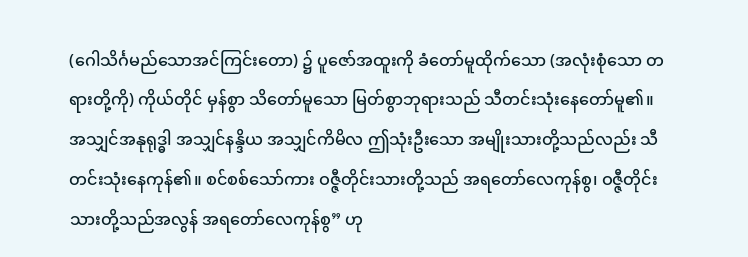(ဂေါသိင်္ဂမည်သောအင်ကြင်းတော) ၌ ပူဇော်အထူးကို ခံတော်မူထိုက်သော (အလုံးစုံသော တရားတို့ကို) ကိုယ်တိုင် မှန်စွာ သိတော်မူသော မြတ်စွာဘုရားသည် သီတင်းသုံးနေတော်မူ၏။ အသျှင်အနုရုဒ္ဓါ အသျှင်နန္ဒိယ အသျှင်ကိမိလ ဤသုံးဦးသော အမျိုးသားတို့သည်လည်း သီတင်းသုံးနေကုန်၏။ စင်စစ်သော်ကား ဝဇ္ဇီတိုင်းသားတို့သည် အရတော်လေကုန်စွ၊ ဝဇ္ဇီတိုင်းသားတို့သည်အလွန် အရတော်လေကုန်စွ” ဟု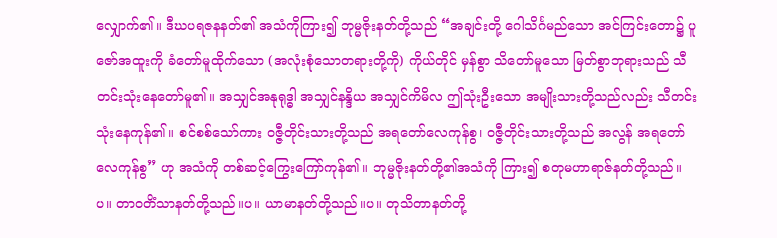လျှောက်၏။ ဒီဃပရဇနနတ်၏ အသံကိုကြား၍ ဘုမ္မဇိုးနတ်တို့သည် “အချင်းတို့ ဂေါသိင်္ဂမည်သော အင်ကြင်းတော၌ ပူဇော်အထူးကို ခံတော်မူထိုက်သော (အလုံးစုံသောတရားတို့ကို) ကိုယ်တိုင် မှန်စွာ သိတော်မူသော မြတ်စွာဘုရားသည် သီတင်းသုံးနေတော်မူ၏။ အသျှင်အနုရုဒ္ဓါ အသျှင်နန္ဒိယ အသျှင်ကိမိလ ဤသုံးဦးသော အမျိုးသားတို့သည်လည်း သီတင်းသုံးနေကုန်၏။ စင်စစ်သော်ကား ဝဇ္ဇီတိုင်းသားတို့သည် အရတော်လေကုန်စွ၊ ဝဇ္ဇီတိုင်းသားတို့သည် အလွန် အရတော်လေကုန်စွ” ဟု အသံကို တစ်ဆင့်ကြွေးကြော်ကုန်၏။ ဘုမ္မဇိုးနတ်တို့၏အသံကို ကြား၍ စတုမဟာရာဇ်နတ်တို့သည်။ပ။ တာဝတိံသာနတ်တို့သည်။ပ။ ယာမာနတ်တို့သည်။ပ။ တုသိတာနတ်တို့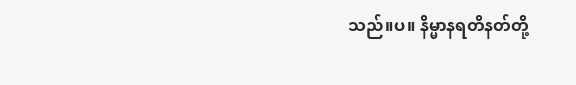သည်။ပ။ နိမ္မာနရတိနတ်တို့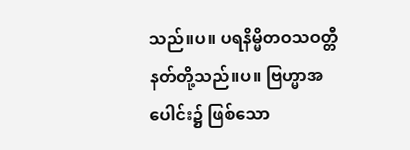သည်။ပ။ ပရနိမ္မိတဝသဝတ္တီနတ်တို့သည်။ပ။ ဗြဟ္မာအပေါင်း၌ ဖြစ်သော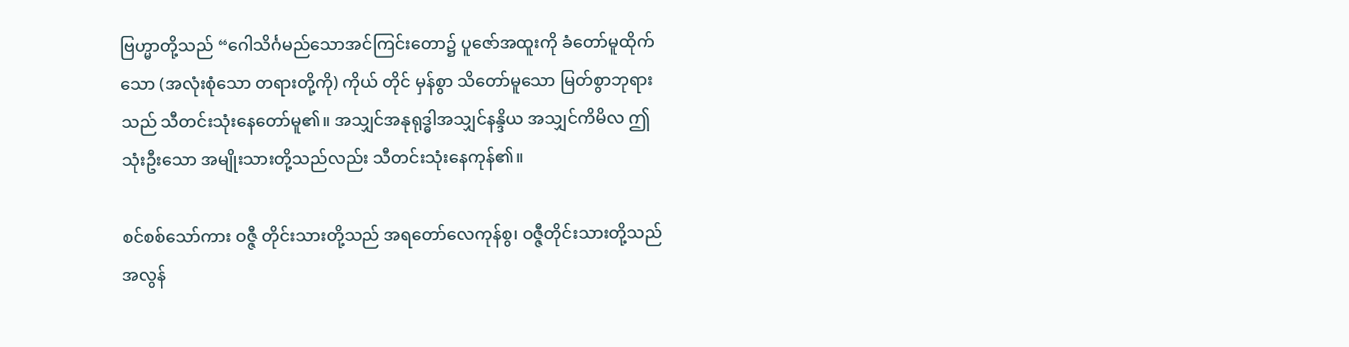ဗြဟ္မာတို့သည် “ဂေါသိင်္ဂမည်သောအင်ကြင်းတော၌ ပူဇော်အထူးကို ခံတော်မူထိုက်သော (အလုံးစုံသော တရားတို့ကို) ကိုယ် တိုင် မှန်စွာ သိတော်မူသော မြတ်စွာဘုရားသည် သီတင်းသုံးနေတော်မူ၏။ အသျှင်အနုရုဒ္ဓါအသျှင်နန္ဒိယ အသျှင်ကိမိလ ဤသုံးဦးသော အမျိုးသားတို့သည်လည်း သီတင်းသုံးနေကုန်၏။

စင်စစ်သော်ကား ဝဇ္ဇီ တိုင်းသားတို့သည် အရတော်လေကုန်စွ၊ ဝဇ္ဇီတိုင်းသားတို့သည်အလွန်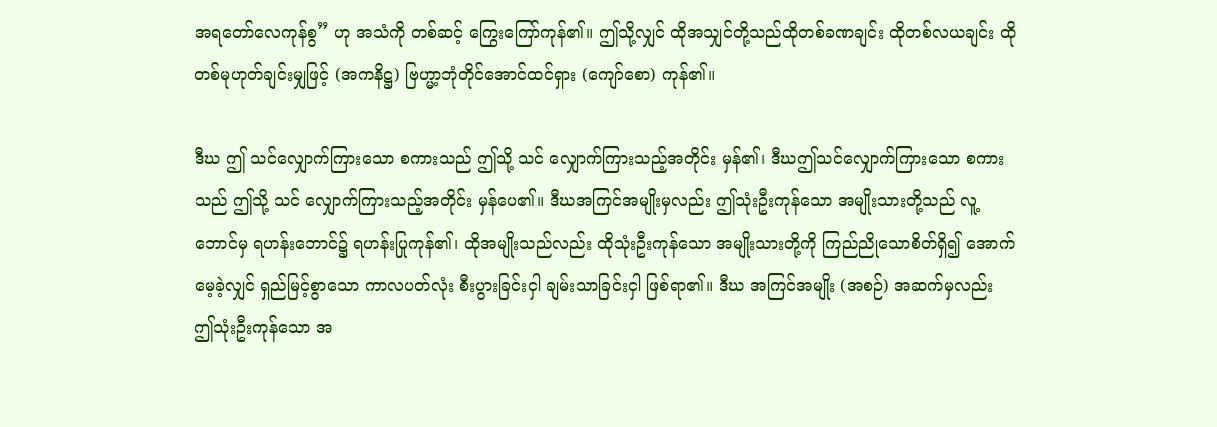အရတော်လေကုန်စွ” ဟု အသံကို တစ်ဆင့် ကြွေးကြော်ကုန်၏။ ဤသို့လျှင် ထိုအသျှင်တို့သည်ထိုတစ်ခဏချင်း ထိုတစ်လယချင်း ထို တစ်မုဟုတ်ချင်းမျှဖြင့် (အကနိဋ္ဌ) ဗြဟ္မာ့ဘုံတိုင်အောင်ထင်ရှား (ကျော်စော) ကုန်၏။

ဒီဃ ဤ သင်လျှောက်ကြားသော စကားသည် ဤသို့ သင် လျှောက်ကြားသည့်အတိုင်း မှန်၏၊ ဒီဃဤသင်လျှောက်ကြားသော စကားသည် ဤသို့ သင် လျှောက်ကြားသည့်အတိုင်း မှန်ပေ၏။ ဒီဃအကြင်အမျိုးမှလည်း ဤသုံးဦးကုန်သော အမျိုးသားတို့သည် လူ့ဘောင်မှ ရဟန်းဘောင်၌ ရဟန်းပြုကုန်၏၊ ထိုအမျိုးသည်လည်း ထိုသုံးဦးကုန်သော အမျိုးသားတို့ကို ကြည်ညိုသောစိတ်ရှိ၍ အောက်မေ့ခဲ့လျှင် ရှည်မြင့်စွာသော ကာလပတ်လုံး စီးပွားခြင်းငှါ ချမ်းသာခြင်းငှါ ဖြစ်ရာ၏။ ဒီဃ အကြင်အမျိုး (အစဉ်) အဆက်မှလည်း ဤသုံးဦးကုန်သော အ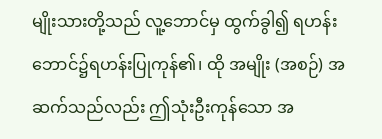မျိုးသားတို့သည် လူ့ဘောင်မှ ထွက်ခွါ၍ ရဟန်းဘောင်၌ရဟန်းပြုကုန်၏၊ ထို အမျိုး (အစဉ်) အဆက်သည်လည်း ဤသုံးဦးကုန်သော အ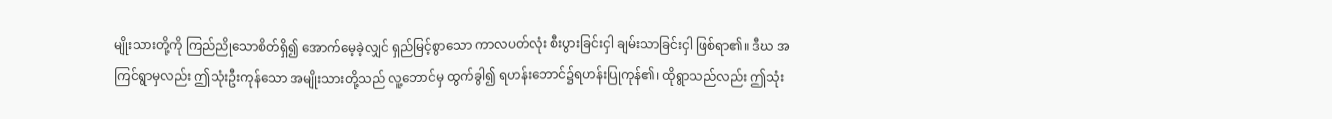မျိုးသားတို့ကို ကြည်ညိုသောစိတ်ရှိ၍ အောက်မေ့ခဲ့လျှင် ရှည်မြင့်စွာသော ကာလပတ်လုံး စီးပွားခြင်းငှါ ချမ်းသာခြင်းငှါ ဖြစ်ရာ၏။ ဒီဃ အကြင်ရွာမှလည်း ဤသုံးဦးကုန်သော အမျိုးသားတို့သည် လူ့ဘောင်မှ ထွက်ခွါ၍ ရဟန်းဘောင်၌ရဟန်းပြုကုန်၏၊ ထိုရွာသည်လည်း ဤသုံး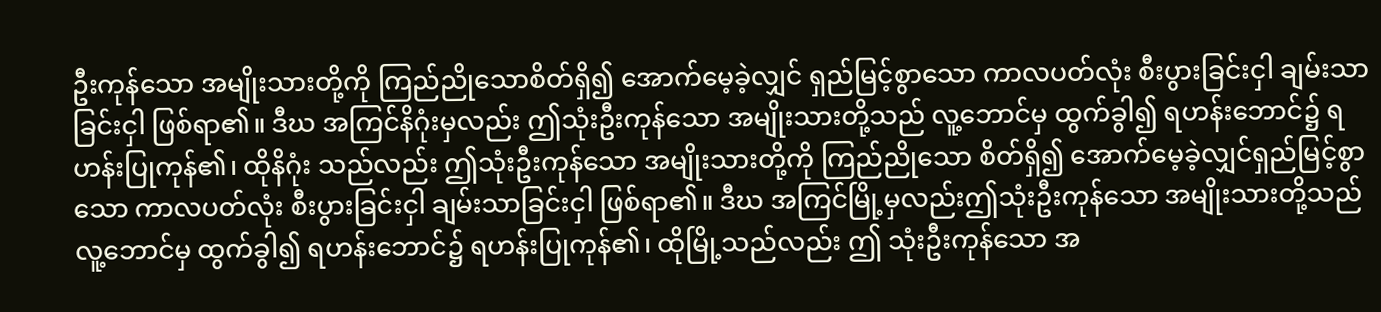ဦးကုန်သော အမျိုးသားတို့ကို ကြည်ညိုသောစိတ်ရှိ၍ အောက်မေ့ခဲ့လျှင် ရှည်မြင့်စွာသော ကာလပတ်လုံး စီးပွားခြင်းငှါ ချမ်းသာခြင်းငှါ ဖြစ်ရာ၏။ ဒီဃ အကြင်နိဂုံးမှလည်း ဤသုံးဦးကုန်သော အမျိုးသားတို့သည် လူ့ဘောင်မှ ထွက်ခွါ၍ ရဟန်းဘောင်၌ ရဟန်းပြုကုန်၏၊ ထိုနိဂုံး သည်လည်း ဤသုံးဦးကုန်သော အမျိုးသားတို့ကို ကြည်ညိုသော စိတ်ရှိ၍ အောက်မေ့ခဲ့လျှင်ရှည်မြင့်စွာသော ကာလပတ်လုံး စီးပွားခြင်းငှါ ချမ်းသာခြင်းငှါ ဖြစ်ရာ၏။ ဒီဃ အကြင်မြို့မှလည်းဤသုံးဦးကုန်သော အမျိုးသားတို့သည် လူ့ဘောင်မှ ထွက်ခွါ၍ ရဟန်းဘောင်၌ ရဟန်းပြုကုန်၏၊ ထိုမြို့သည်လည်း ဤ သုံးဦးကုန်သော အ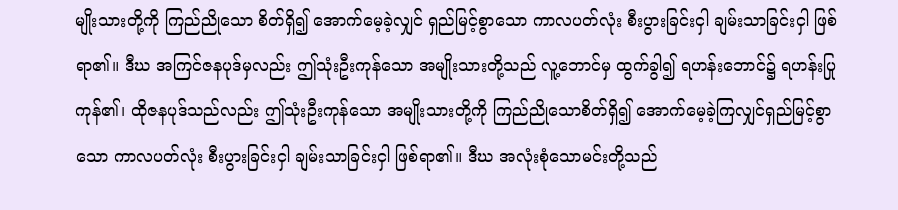မျိုးသားတို့ကို ကြည်ညိုသော စိတ်ရှိ၍ အောက်မေ့ခဲ့လျှင် ရှည်မြင့်စွာသော ကာလပတ်လုံး စီးပွားခြင်းငှါ ချမ်းသာခြင်းငှါ ဖြစ်ရာ၏။ ဒီဃ အကြင်ဇနပုဒ်မှလည်း ဤသုံးဦးကုန်သော အမျိုးသားတို့သည် လူ့ဘောင်မှ ထွက်ခွါ၍ ရဟန်းဘောင်၌ ရဟန်းပြုကုန်၏၊ ထိုဇနပုဒ်သည်လည်း ဤသုံးဦးကုန်သော အမျိုးသားတို့ကို ကြည်ညိုသောစိတ်ရှိ၍ အောက်မေ့ခဲ့ကြလျှင်ရှည်မြင့်စွာသော ကာလပတ်လုံး စီးပွားခြင်းငှါ ချမ်းသာခြင်းငှါ ဖြစ်ရာ၏။ ဒီဃ အလုံးစုံသောမင်းတို့သည်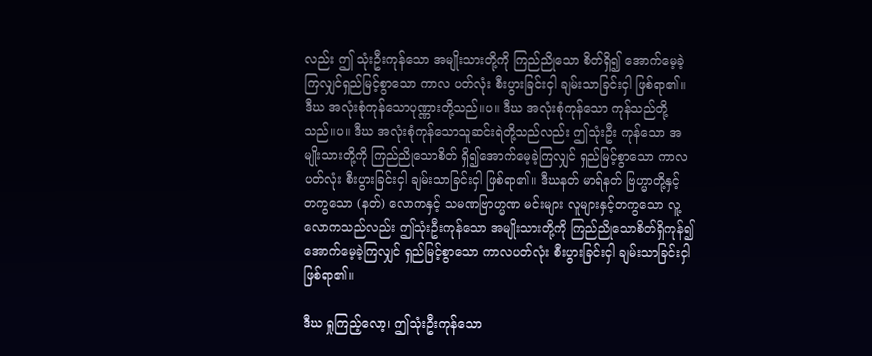လည်း ဤ သုံးဦးကုန်သော အမျိုးသားတို့ကို ကြည်ညိုသော စိတ်ရှိ၍ အောက်မေ့ခဲ့ကြလျှင်ရှည်မြင့်စွာသော ကာလ ပတ်လုံး စီးပွားခြင်းငှါ ချမ်းသာခြင်းငှါ ဖြစ်ရာ၏။ ဒီဃ အလုံးစုံကုန်သောပုဏ္ဏားတို့သည်။ပ။ ဒီဃ အလုံးစုံကုန်သော ကုန်သည်တို့သည်။ပ။ ဒီဃ အလုံးစုံကုန်သောသူဆင်းရဲတို့သည်လည်း ဤသုံးဦး ကုန်သော အမျိုးသားတို့ကို ကြည်ညိုသောစိတ် ရှိ၍အောက်မေ့ခဲ့ကြလျှင် ရှည်မြင့်စွာသော ကာလပတ်လုံး စီးပွားခြင်းငှါ ချမ်းသာခြင်းငှါ ဖြစ်ရာ၏။ ဒီဃနတ် မာရ်နတ် ဗြဟ္မာတို့နှင့် တကွသော (နတ်) လောကနှင့် သမဏဗြာဟ္မဏ မင်းများ လူများနှင့်တကွသော လူ့လောကသည်လည်း ဤသုံးဦးကုန်သော အမျိုးသားတို့ကို ကြည်ညိုသောစိတ်ရှိကုန်၍အောက်မေ့ခဲ့ကြလျှင် ရှည်မြင့်စွာသော ကာလပတ်လုံး စီးပွားခြင်းငှါ ချမ်းသာခြင်းငှါ ဖြစ်ရာ၏။

ဒီဃ ရှုကြည့်လော့၊ ဤသုံးဦးကုန်သော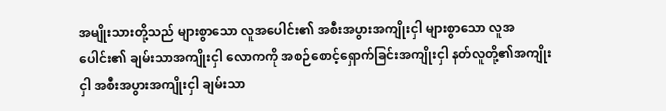အမျိုးသားတို့သည် များစွာသော လူအပေါင်း၏ အစီးအပွားအကျိုးငှါ များစွာသော လူအပေါင်း၏ ချမ်းသာအကျိုးငှါ လောကကို အစဉ်စောင့်ရှောက်ခြင်းအကျိုးငှါ နတ်လူတို့၏အကျိုးငှါ အစီးအပွားအကျိုးငှါ ချမ်းသာ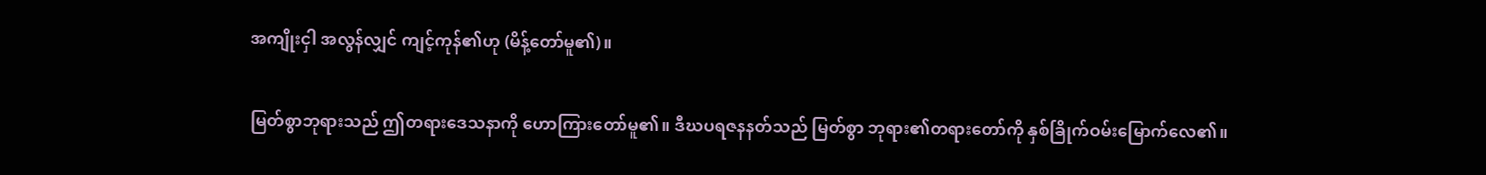အကျိုးငှါ အလွန်လျှင် ကျင့်ကုန်၏ဟု (မိန့်တော်မူ၏)။

မြတ်စွာဘုရားသည် ဤတရားဒေသနာကို ဟောကြားတော်မူ၏။ ဒီဃပရဇနနတ်သည် မြတ်စွာ ဘုရား၏တရားတော်ကို နှစ်ခြိုက်ဝမ်းမြောက်လေ၏။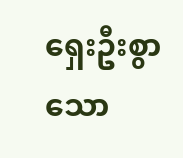ရှေးဦးစွာသော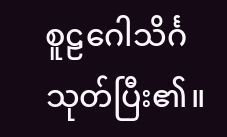စူဠဂေါသိင်္ဂသုတ်ပြီး၏။